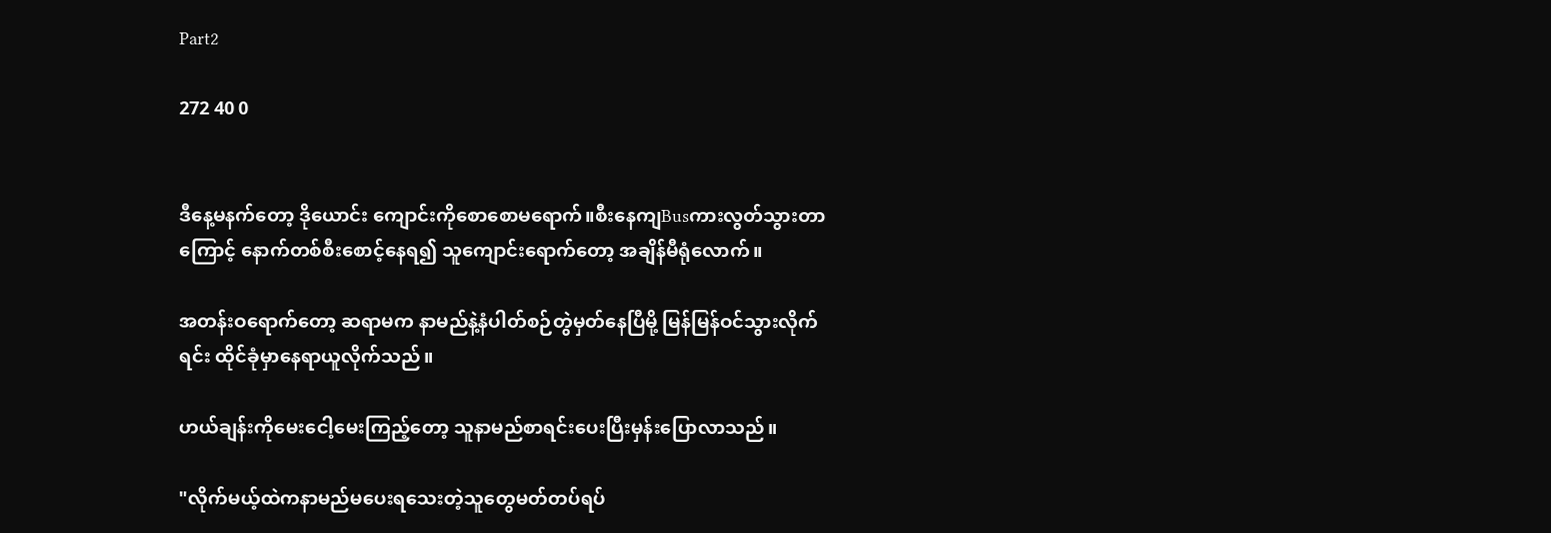Part2

272 40 0


ဒီနေ့မနက်တော့ ဒိုယောင်း ကျောင်းကိုစောစောမရောက်။စီးနေကျBusကားလွတ်သွားတာကြောင့် နောက်တစ်စီးစောင့်နေရ၍ သူကျောင်းရောက်တော့ အချိန်မီရုံလောက်။

အတန်းဝရောက်တော့ ဆရာမက နာမည်နဲ့နံပါတ်စဉ်တွဲမှတ်နေပြီမို့ မြန်မြန်ဝင်သွားလိုက်ရင်း ထိုင်ခုံမှာနေရာယူလိုက်သည်။

ဟယ်ချန်းကိုမေးငေါ့မေးကြည့်တော့ သူနာမည်စာရင်းပေးပြီးမှန်းပြောလာသည်။

"လိုက်မယ့်ထဲကနာမည်မပေးရသေးတဲ့သူတွေမတ်တပ်ရပ်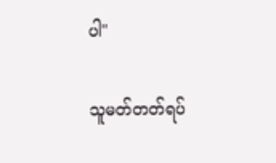ပါ"

သူမတ်တတ်ရပ်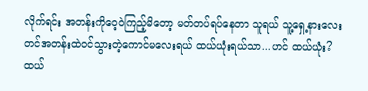လိုက်ရင်း အတန်းကိုဝေ့ဝဲကြည့်မိတော့ မတ်တပ်ရပ်နေတာ သူရယ် သူ့ရှေ့နားလေးတင်အတန်းထဲဝင်သွားတဲ့ကောင်မလေးရယ် ထယ်ယုံးရယ်သာ...ဟင် ထယ်ယုံး? ထယ်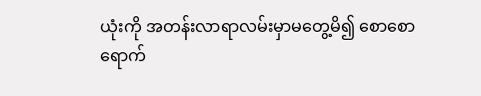ယုံးကို အတန်းလာရာလမ်းမှာမတွေ့မိ၍ စောစောရောက်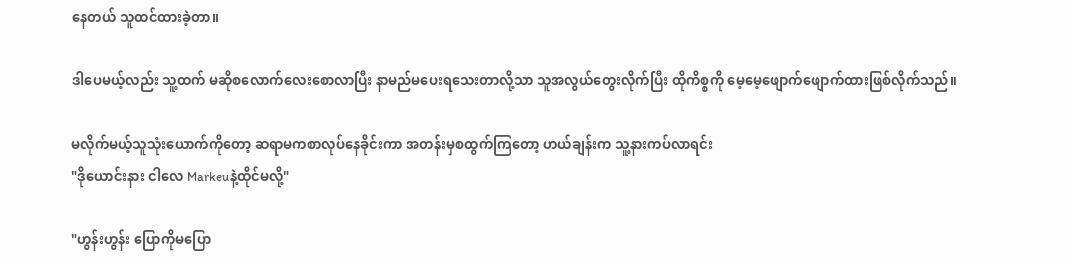နေတယ် သူထင်ထားခဲ့တာ။

ဒါပေမယ့်လည်း သူ့ထက် မဆိုစလောက်လေးစောလာပြီး နာမည်မပေးရသေးတာလို့သာ သူအလွယ်တွေးလိုက်ပြီး ထိုကိစ္စကို မေ့မေ့ဖျောက်ဖျောက်ထားဖြစ်လိုက်သည်။

မလိုက်မယ့်သူသုံးယောက်ကိုတော့ ဆရာမကစာလုပ်နေခိုင်းကာ အတန်းမှစထွက်ကြတော့ ဟယ်ချန်းက သူ့နားကပ်လာရင်း
"ဒိုယောင်းနား ငါလေ Markeuနဲ့ထိုင်မလို့"

"ဟွန်းဟွန်း ပြောကိုမပြော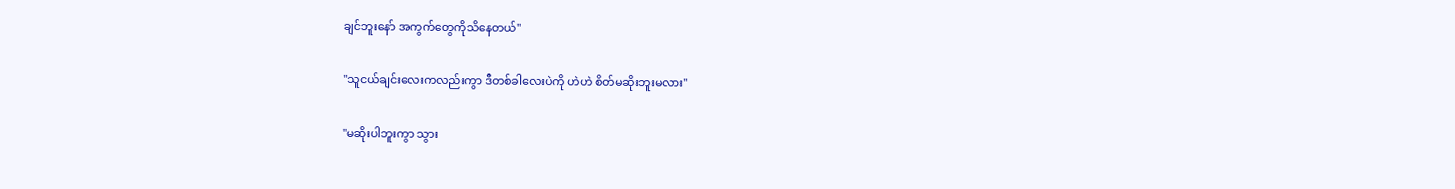ချင်ဘူးနော် အကွက်တွေကိုသိနေတယ်"

"သူငယ်ချင်းလေးကလည်းကွာ ဒီတစ်ခါလေးပဲကို ဟဲဟဲ စိတ်မဆိုးဘူးမလား"

"မဆိုးပါဘူးကွာ သွား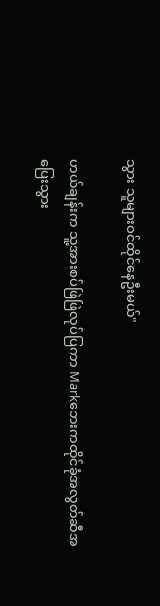သွား သူများဝင်ထိုင်နေဦးမယ်"

ဟယ်ချန်းက သူ့အားစပ်ဖြဲဖြဲလုပ်ပြကာ Markဘေးကထိုင်ခုံအလွတ်ဆီအပြေးသွား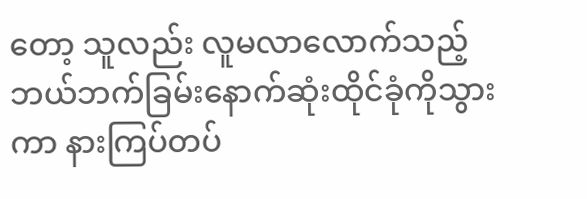တော့ သူလည်း လူမလာလောက်သည့်ဘယ်ဘက်ခြမ်းနောက်ဆုံးထိုင်ခုံကိုသွားကာ နားကြပ်တပ်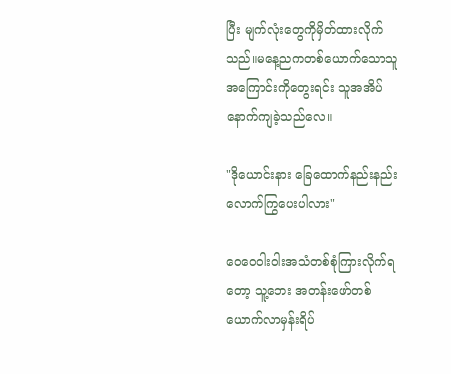ပြီး မျက်လုံးတွေကိုမှိတ်ထားလိုက်သည်။မနေ့ညကတစ်ယောက်သောသူအကြောင်းကိုတွေးရင်း သူအအိပ်နောက်ကျခဲ့သည်လေ။

"ဒိုယောင်းနား ခြေထောက်နည်းနည်းလောက်ကြွပေးပါလား"

ဝေဝေဝါးဝါးအသံတစ်စုံကြားလိုက်ရတော့ သူ့ဘေး အတန်းဖော်တစ်ယောက်လာမှန်းရိပ်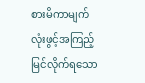စားမိကာမျက်လုံးဖွင့်အကြည့် မြင်လိုက်ရသော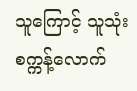သူကြောင့် သူသုံးစက္ကန့်လောက်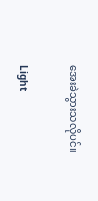အေးခဲသွားသလိုပင်။

Light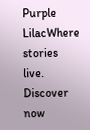Purple LilacWhere stories live. Discover now